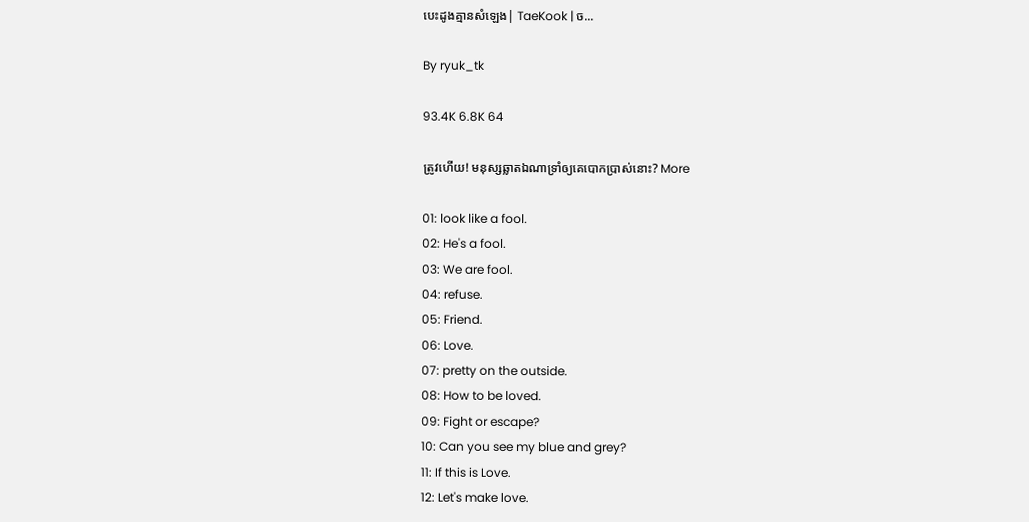បេះដូងគ្មានសំឡេង| TaeKook | ច...

By ryuk_tk

93.4K 6.8K 64

ត្រូវហើយ! មនុស្សឆ្លាតឯណាទ្រាំឲ្យគេបោកប្រាស់នោះ? More

01: look like a fool.
02: He's a fool.
03: We are fool.
04: refuse.
05: Friend.
06: Love.
07: pretty on the outside.
08: How to be loved.
09: Fight or escape?
10: Can you see my blue and grey?
11: If this is Love.
12: Let's make love.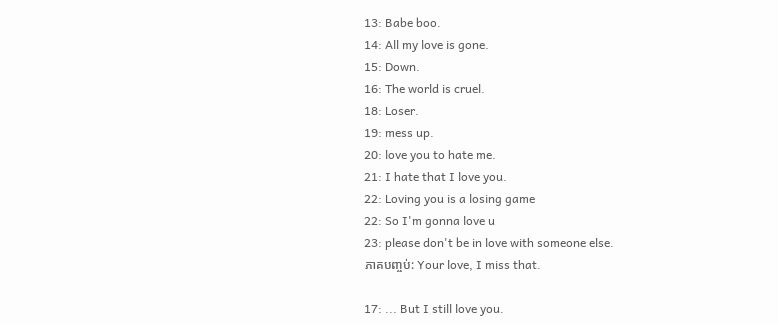13: Babe boo.
14: All my love is gone.
15: Down.
16: The world is cruel.
18: Loser.
19: mess up.
20: love you to hate me.
21: I hate that I love you.
22: Loving you is a losing game
22: So I'm gonna love u
23: please don't be in love with someone else.
ភាគបញ្ចប់: Your love, I miss that.

17: ... But I still love you.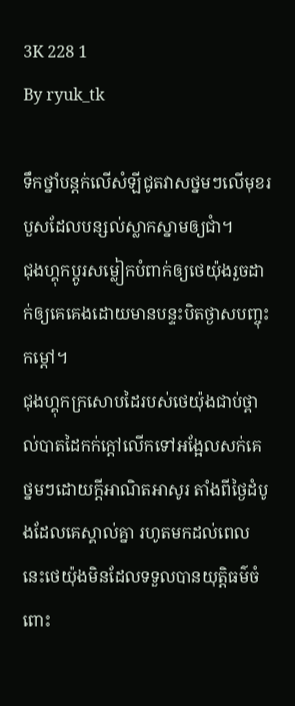3K 228 1
By ryuk_tk

ទឹកថ្នាំបន្តក់លើសំឡីជូតវាសថ្នមៗលើមុខរបួសដែលបន្សល់ស្លាកស្នាមឲ្យជាំ។
ជុងហ្គុកប្តូរសម្លៀកបំពាក់ឲ្យថេយ៉ុងរួចដាក់ឲ្យគេគេងដោយមានបន្ទះបិតថ្ងាសបញ្ចុះកម្តៅ។
ជុងហ្គុកក្រសោបដៃរបស់ថេយ៉ុងជាប់ថ្ពាល់បាតដៃកក់ក្តៅលើកទៅអង្អែលសក់គេថ្នមៗដោយក្តីអាណិតអាសូរ តាំងពីថ្ងៃដំបូងដែលគេស្គាល់គ្នា រហូតមកដល់ពេលនេះថេយ៉ុងមិនដែលទទួលបានយុត្តិធម៌ចំពោះ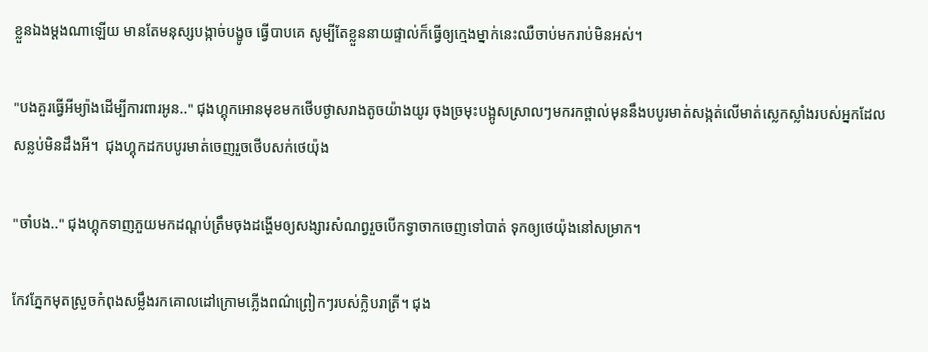ខ្លួនឯងម្តងណាឡើយ មានតែមនុស្សបង្កាច់បង្ខូច ធ្វើបាបគេ សូម្បីតែខ្លួននាយផ្ទាល់ក៏ធ្វើឲ្យក្មេងម្នាក់នេះឈឺចាប់មករាប់មិនអស់។

"បងគួរធ្វើអីម្យ៉ាងដើម្បីការពារអូន.." ជុងហ្គុកអោនមុខមកថើបថ្ងាសរាងតូចយ៉ាងយូរ ចុងច្រមុះបង្អូសស្រាលៗមករកថ្ពាល់មុននឹងបបូរមាត់សង្កត់លើមាត់ស្លេកស្លាំងរបស់អ្នកដែលសន្លប់មិនដឹងអី។  ជុងហ្គុកដកបបូរមាត់ចេញរួចថើបសក់ថេយ៉ុង

"ចាំបង.." ជុងហ្គុកទាញភួយមកដណ្តប់ត្រឹមចុងដង្ហើមឲ្យសង្សារសំណព្វរួចបើកទ្វាចាកចេញទៅបាត់ ទុកឲ្យថេយ៉ុងនៅសម្រាក។

កែវភ្នែកមុតស្រួចកំពុងសម្លឹងរកគោលដៅក្រោមភ្លើងពណ៌ព្រៀកៗរបស់ក្លិបរាត្រី។ ជុង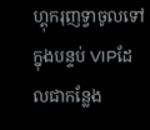ហ្គុករុញទ្វាចូលទៅក្នុងបន្ទប់ VIPដែលជាកន្លែង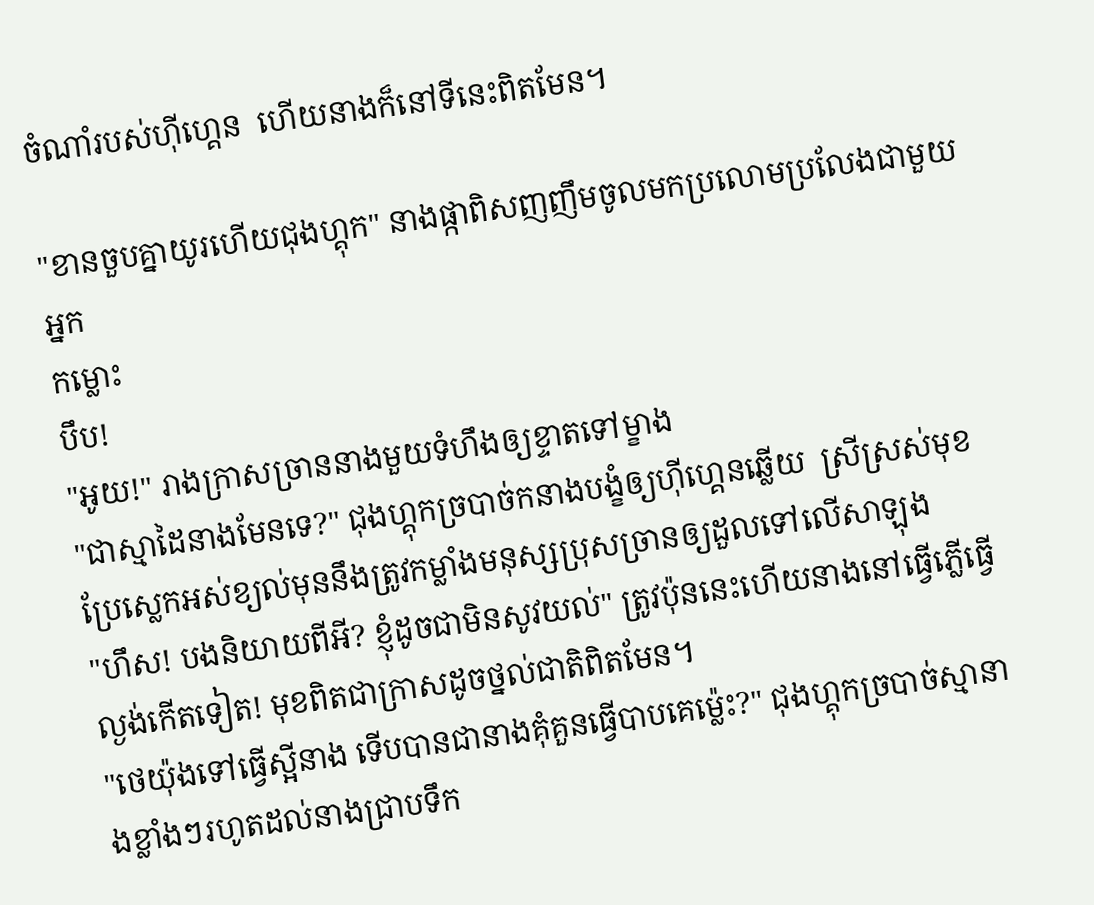ចំណាំរបស់ហ៊ីហ្គេន  ហើយនាងក៏នៅទីនេះពិតមែន។

"ខានចួបគ្នាយូរហើយជុងហ្គុក" នាងផ្កាពិសញញឹមចូលមកប្រលោមប្រលែងជាមួយអ្នក
កម្លោះ
បឹប!
"អូយ!" រាងក្រាសច្រាននាងមួយទំហឹងឲ្យខ្ទាតទៅម្ខាង
"ជាស្មាដៃនាងមែនទេ?" ជុងហ្គុកច្របាច់កនាងបង្ខំឲ្យហ៊ីហ្គេនឆ្លើយ  ស្រីស្រស់មុខប្រែស្លេកអស់ខ្យល់មុននឹងត្រូវកម្លាំងមនុស្សប្រុសច្រានឲ្យដួលទៅលើសាឡុង
"ហឹស! បងនិយាយពីអី? ខ្ញុំដូចជាមិនសូវយល់" ត្រូវប៉ុននេះហើយនាងនៅធ្វើភ្លើធ្វើល្ងង់កើតទៀត! មុខពិតជាក្រាសដូចថ្នល់ជាតិពិតមែន។
"ថេយ៉ុងទៅធ្វើស្អីនាង ទើបបានជានាងគុំគួនធ្វើបាបគេម្ល៉េះ?" ជុងហ្គុកច្របាច់ស្មានាងខ្លាំងៗរហូតដល់នាងជ្រាបទឹក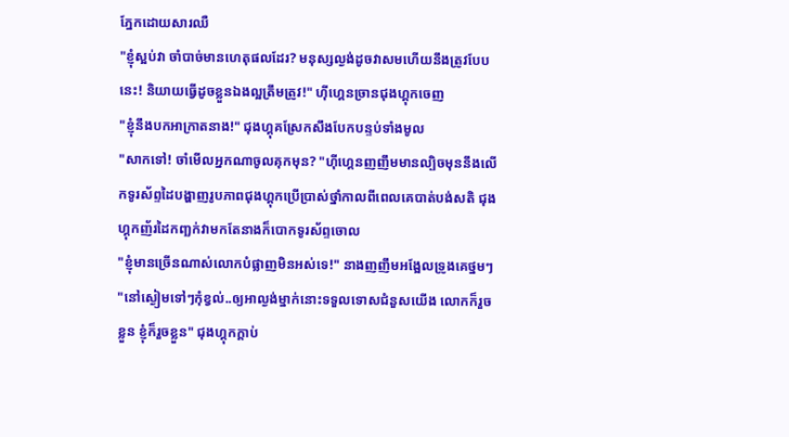ភ្នែកដោយសារឈឺ
"ខ្ញុំស្អប់វា ចាំបាច់មានហេតុផលដែរ? មនុស្សល្ងង់ដូចវាសមហើយនឹងត្រូវបែបនេះ! និយាយធ្វើដូចខ្លួនឯងល្អត្រឹមត្រូវ!" ហ៊ីហ្គេនច្រានជុងហ្គុកចេញ
"ខ្ញុំនឹងបកអាក្រាតនាង!" ជុងហ្គុគស្រែកសឹងបែកបន្ទប់ទាំងមូល
"សាកទៅ! ចាំមើលអ្នកណាចូលគុកមុន? "ហ៊ីហ្គេនញញឹមមានល្បិចមុននឹងលើកទូរស័ព្ទដៃបង្ហាញរូបភាពជុងហ្គុកប្រើប្រាស់ថ្នាំកាលពីពេលគេបាត់បង់សតិ ជុងហ្គុកញ័រដៃកញ្ឆក់វាមកតែនាងក៏បោកទូរស័ព្ទចោល
"ខ្ញុំមានច្រើនណាស់លោកបំផ្លាញមិនអស់ទេ!" នាងញញឹមអង្អែលទ្រូងគេថ្នមៗ
"នៅស្ងៀមទៅៗកុំខ្វល់..ឲ្យអាល្ងង់ម្នាក់នោះទទួលទោសជំនួសយើង លោកក៏រួចខ្លួន ខ្ញុំក៏រួចខ្លួន" ជុងហ្គុកក្តាប់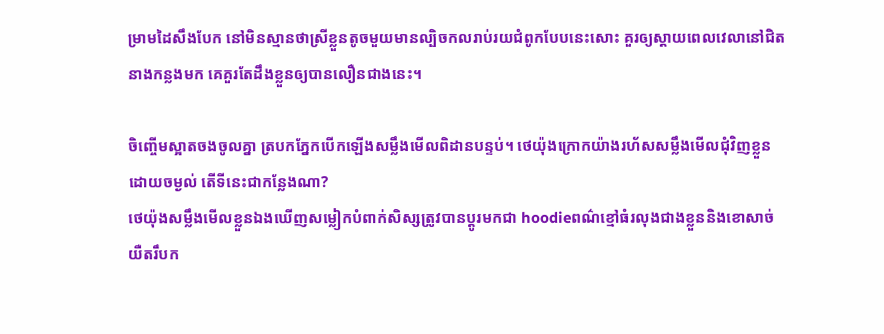ម្រាមដៃសឹងបែក នៅមិនស្មានថាស្រីខ្លួនតូចមួយមានល្បិចកលរាប់រយជំពូកបែបនេះសោះ គួរឲ្យស្ដាយពេលវេលានៅជិតនាងកន្លងមក គេគួរតែដឹងខ្លួនឲ្យបានលឿនជាងនេះ។

ចិញ្ចើមស្អាតចងចូលគ្នា ត្របកភ្នែកបើកឡើងសម្លឹងមើលពិដានបន្ទប់។ ថេយ៉ុងក្រោកយ៉ាងរហ័សសម្លឹងមើលជុំវិញខ្លួនដោយចម្ងល់ តើទីនេះជាកន្លែងណា?
ថេយ៉ុងសម្លឹងមើលខ្លួនឯងឃើញសម្លៀកបំពាក់សិស្សត្រូវបានប្តូរមកជា hoodieពណ៌ខ្មៅធំរលុងជាងខ្លួននិងខោសាច់យឺតរឹបក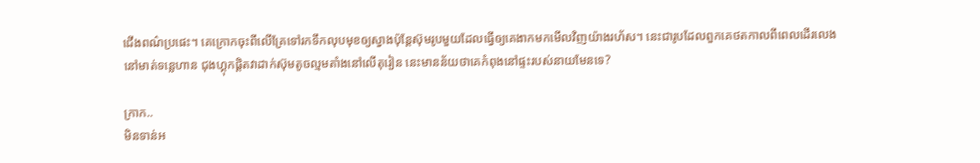ជើងពណ៌ប្រផេះ។ គេក្រោកចុះពីលើគ្រែទៅរកទឹកលុបមុខឲ្យស្វាងប៉ុន្តែស៊ុមរូបមួយដែលធ្វើឲ្យគេងាកមកមើលវិញយ៉ាងរហ័ស។ នេះជារូបដែលពួកគេថតកាលពីពេលដើរលេងនៅមាត់ទន្លេហាន ជុងហ្គុកផ្តិតវាដាក់ស៊ុមតូចល្មមតាំងនៅលើតុរៀន នេះមានន័យថាគេកំពុងនៅផ្ទះរបស់នាយមែនទេ?

ក្រាក..
មិនទាន់អ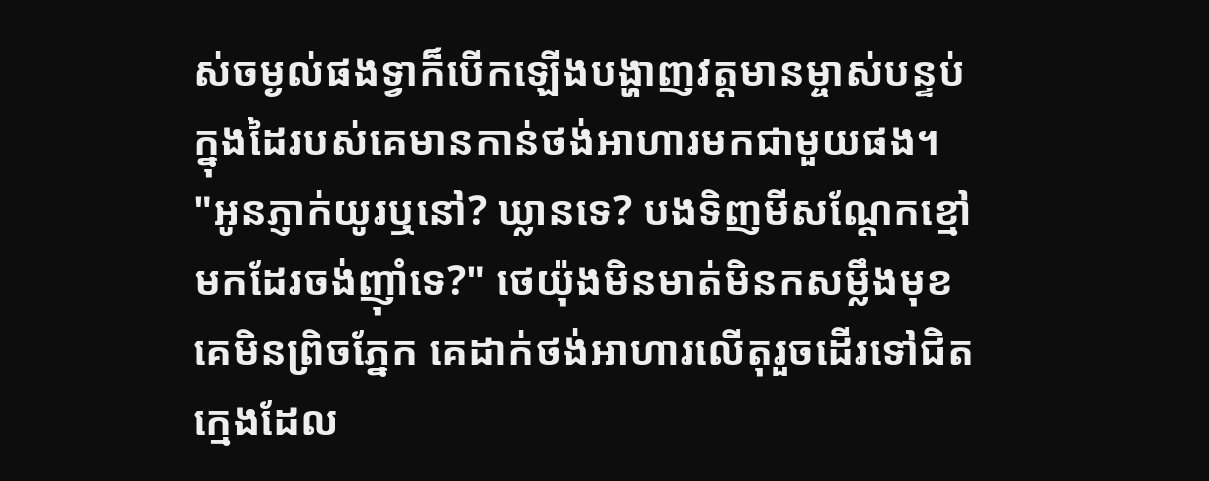ស់ចម្ងល់ផងទ្វាក៏បើកឡើងបង្ហាញវត្តមានម្ចាស់បន្ទប់ ក្នុងដៃរបស់គេមានកាន់ថង់អាហារមកជាមួយផង។
"អូនភ្ញាក់យូរឬនៅ? ឃ្លានទេ? បងទិញមីសណ្តែកខ្មៅមកដែរចង់ញ៉ាំទេ?" ថេយ៉ុងមិនមាត់មិនកសម្លឹងមុខគេមិនព្រិចភ្នែក គេដាក់ថង់អាហារលើតុរួចដើរទៅជិតក្មេងដែល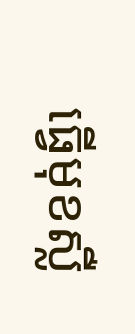ធ្វើមុខស្លឺ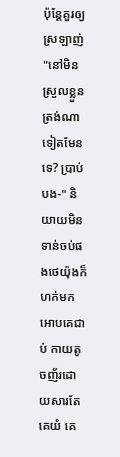ប៉ុន្តែគួរឲ្យស្រឡាញ់
"នៅមិនស្រួលខ្លួនត្រង់ណាទៀតមែនទេ? ប្រាប់បង-" និយាយមិនទាន់ចប់ផងថេយ៉ុងក៏ហក់មកអោបគេជាប់ កាយតូចញ័រដោយសារតែគេយំ គេ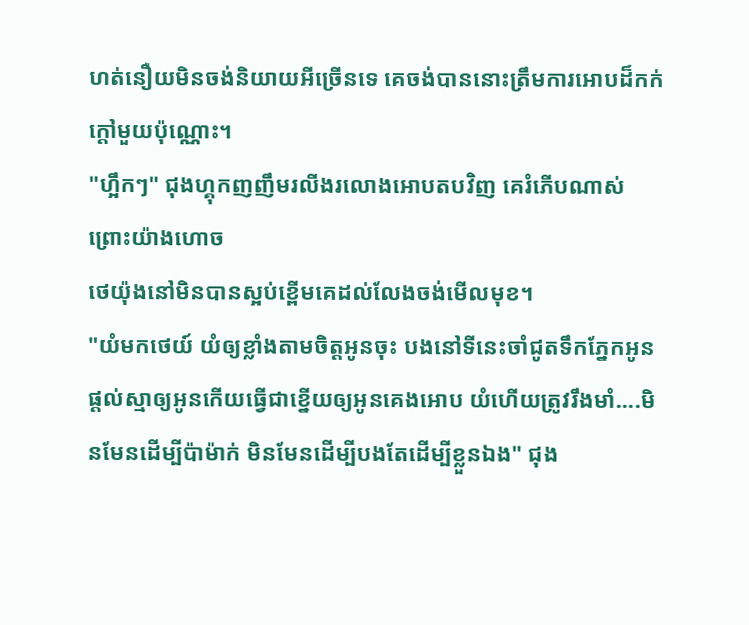ហត់នឿយមិនចង់និយាយអីច្រើនទេ គេចង់បាននោះត្រឹមការអោបដ៏កក់ក្តៅមួយប៉ុណ្ណោះ។
"ហ្អឹកៗ" ជុងហ្គុកញញឹមរលីងរលោងអោបតបវិញ គេរំភើបណាស់ព្រោះយ៉ាងហោច
ថេយ៉ុងនៅមិនបានស្អប់ខ្ពើមគេដល់លែងចង់មើលមុខ។
"យំមកថេយ៍ យំឲ្យខ្លាំងតាមចិត្តអូនចុះ បងនៅទីនេះចាំជូតទឹកភ្នែកអូន ផ្តល់ស្មាឲ្យអូនកើយធ្វើជាខ្នើយឲ្យអូនគេងអោប យំហើយត្រូវរឹងមាំ....មិនមែនដើម្បីប៉ាម៉ាក់ មិនមែនដើម្បីបងតែដើម្បីខ្លួនឯង" ជុង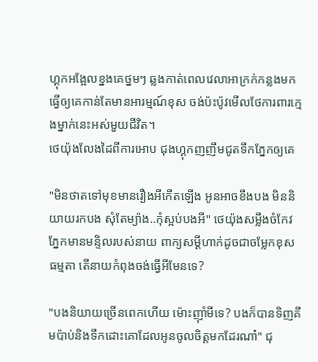ហ្គុកអង្អែលខ្នងគេថ្នមៗ ឆ្លងកាត់ពេលវេលាអាក្រក់កន្លងមកធ្វើឲ្យគេកាន់តែមានអារម្មណ៍ខុស ចង់ប៉ះប៉ូវមើលថែការពារក្មេងម្នាក់នេះអស់មួយជីវិត។
ថេយ៉ុងលែងដៃពីការអោប ជុងហ្គុកញញឹមជូតទឹកភ្នែកឲ្យគេ

"មិនថាតទៅមុខមានរឿងអីកើតឡើង អូនអាចខឹងបង មិននិយាយរកបង សុំតែម្យ៉ាង..កុំស្អប់បងអី" ថេយ៉ុងសម្លឹងចំកែវភ្នែកមានមន្ទិលរបស់នាយ ពាក្យសម្ដីហាក់ដូចជាចម្លែកខុសធម្មតា តើនាយកំពុងចង់ធ្វើអីមែនទេ?

"បងនិយាយច្រើនពេកហើយ ម៉ោះញ៉ាំមីទេ? បងក៏បានទិញគីមប៉ាប់និងទឹកដោះគោដែលអូនចូលចិត្តមកដែរណា៎" ជុ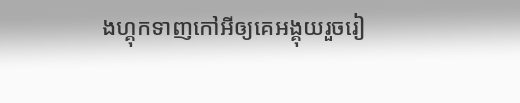ងហ្គុកទាញកៅអីឲ្យគេអង្គុយរួចរៀ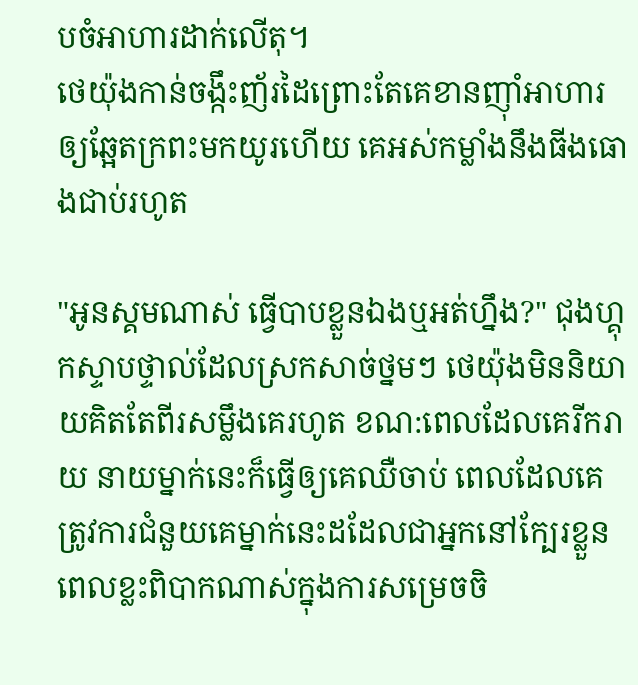បចំអាហារដាក់លើតុ។
ថេយ៉ុងកាន់ចង្កឹះញ័រដៃព្រោះតែគេខានញ៉ាំអាហារឲ្យឆ្អែតក្រពះមកយូរហើយ គេអស់កម្លាំងនឹងធីងធោងជាប់រហូត

"អូនស្គមណាស់ ធ្វើបាបខ្លួនឯងឬអត់ហ្នឹង?" ជុងហ្គុកស្ទាបថ្ទាល់ដែលស្រកសាច់ថ្នមៗ ថេយ៉ុងមិននិយាយគិតតែពីរសម្លឹងគេរហូត ខណ:ពេលដែលគេរីករាយ នាយម្នាក់នេះក៏ធ្វើឲ្យគេឈឺចាប់ ពេលដែលគេត្រូវការជំនួយគេម្នាក់នេះដដែលជាអ្នកនៅក្បែរខ្លួន ពេលខ្លះពិបាកណាស់ក្នុងការសម្រេចចិ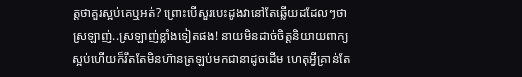ត្តថាគួរស្អប់គេឬអត់? ព្រោះបើសួរបេះដូងវានៅតែឆ្លើយដដែលៗថាស្រឡាញ់..ស្រឡាញ់ខ្លាំងទៀតផង! នាយមិនដាច់ចិត្តនិយាយពាក្យស្អប់ហើយក៏រឹតតែមិនហ៊ានត្រឡប់មកជានាដូចដើម ហេតុអ្វីគ្រាន់តែ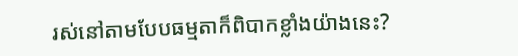រស់នៅតាមបែបធម្មតាក៏ពិបាកខ្លាំងយ៉ាងនេះ?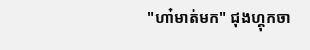"ហា៎មាត់មក" ជុងហ្គុកចា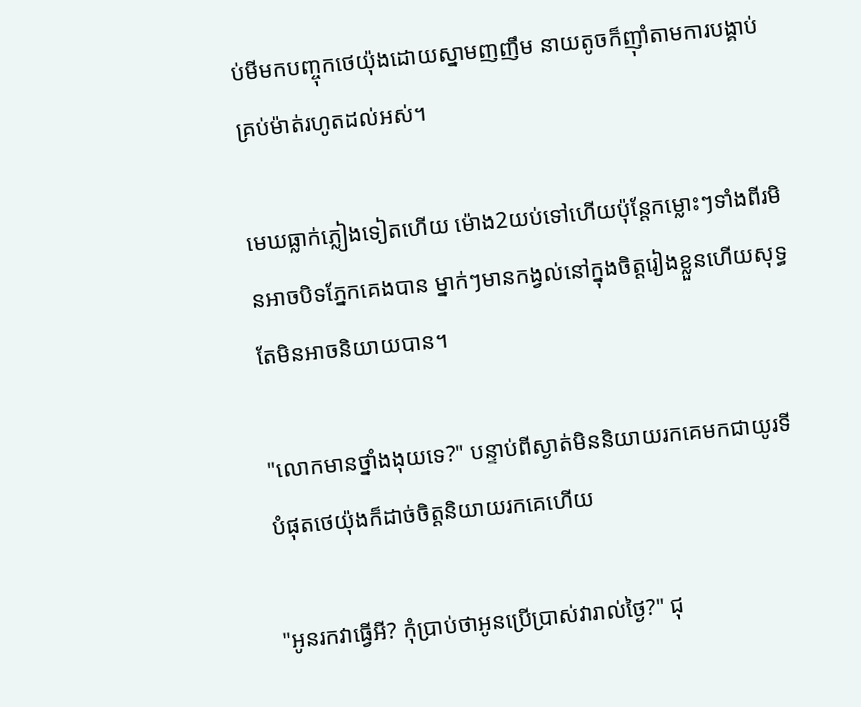ប់មីមកបញ្ចុកថេយ៉ុងដោយស្នាមញញឹម នាយតូចក៏ញ៉ាំតាមការបង្គាប់គ្រប់ម៉ាត់រហូតដល់អស់។

មេឃធ្លាក់ភ្លៀងទៀតហើយ ម៉ោង2យប់ទៅហើយប៉ុន្តែកម្លោះៗទាំងពីរមិនអាចបិទភ្នែកគេងបាន ម្នាក់ៗមានកង្វល់នៅក្នុងចិត្តរៀងខ្លួនហើយសុទ្ធតែមិនអាចនិយាយបាន។

"លោកមានថ្នាំងងុយទេ?" បន្ទាប់ពីស្ងាត់មិននិយាយរកគេមកជាយូរទីបំផុតថេយ៉ុងក៏ដាច់ចិត្តនិយាយរកគេហើយ

"អូនរកវាធ្វើអី? កុំប្រាប់ថាអូនប្រើប្រាស់វារាល់ថ្ងៃ?" ជុ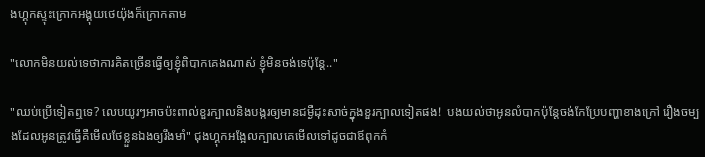ងហ្គុកស្ទុះក្រោកអង្គុយថេយ៉ុងក៏ក្រោកតាម

"លោកមិនយល់ទេថាការគិតច្រើនធ្វើឲ្យខ្ញុំពិបាកគេងណាស់ ខ្ញុំមិនចង់ទេប៉ុន្តែ.."

"ឈប់ប្រើទៀតឮទេ? លេបយូរៗអាចប៉ះពាល់ខួរក្បាលនិងបង្ករឲ្យមានជម្ងឺដុះសាច់ក្នុងខួរក្បាលទៀតផង!  បងយល់ថាអូនលំបាកប៉ុន្តែចង់កែប្រែបញ្ហាខាងក្រៅ រឿងចម្បងដែលអូនត្រូវធ្វើគឺមើលថែខ្លួនឯងឲ្យរឹងមាំ" ជុងហ្គុកអង្អែលក្បាលគេមើលទៅដូចជាឪពុកកំ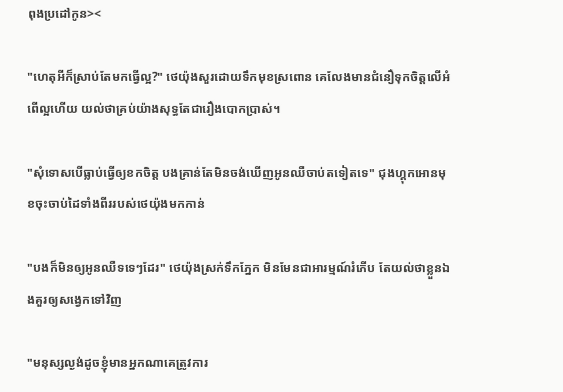ពុងប្រដៅកូន><

"ហេតុអីក៏ស្រាប់តែមកធ្វើល្អ?" ថេយ៉ុងសួរដោយទឹកមុខស្រពោន គេលែងមានជំនឿទុកចិត្តលើអំពើល្អហើយ យល់ថាគ្រប់យ៉ាងសុទ្ធតែជារឿងបោកប្រាស់។

"សុំទោសបើធ្លាប់ធ្វើឲ្យខកចិត្ត បងគ្រាន់តែមិនចង់ឃើញអូនឈឺចាប់តទៀតទេ" ជុងហ្គុកអោនមុខចុះចាប់ដៃទាំងពីររបស់ថេយ៉ុងមកកាន់

"បងក៏មិនឲ្យអូនឈឺទទេៗដែរ" ថេយ៉ុងស្រក់ទឹកភ្នែក មិនមែនជាអារម្មណ៍រំភើប តែយល់ថាខ្លួនឯងគួរឲ្យសង្វេកទៅវិញ

"មនុស្សល្ងង់ដូចខ្ញុំមានអ្នកណាគេត្រូវការ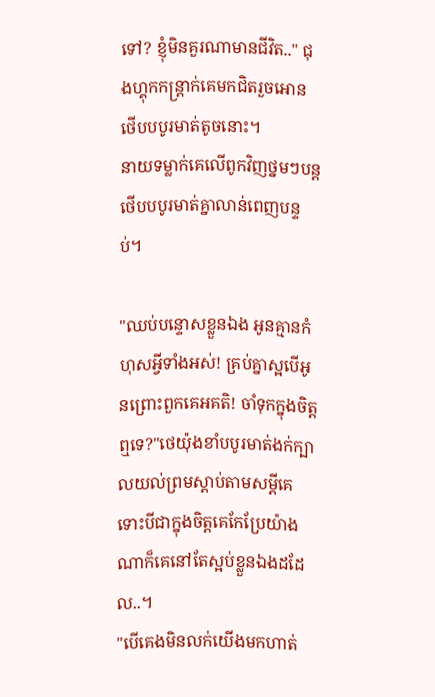ទៅ? ខ្ញុំមិនគួរណាមានជីវិត.." ជុងហ្គុកកន្រ្តាក់គេមកជិតរួចអោនថើបបបូរមាត់តូចនោះ។
នាយទម្លាក់គេលើពូកវិញថ្នមៗបន្តថើបបបូរមាត់គ្នាលាន់ពេញបន្ទប់។

"ឈប់បន្ទោសខ្លួនឯង អូនគ្មានកំហុសអ្វីទាំងអស់! គ្រប់គ្នាស្អបើអូនព្រោះពួកគេអគតិ! ចាំទុកក្នុងចិត្តឮទេ?"ថេយ៉ុងខាំបបូរមាត់ងក់ក្បាលយល់ព្រមស្ដាប់តាមសម្តីគេ ទោះបីជាក្នុងចិត្តគេកែប្រែយ៉ាងណាក៏គេនៅតែស្អប់ខ្លួនឯងដដែល..។
"បើគេងមិនលក់យើងមកហាត់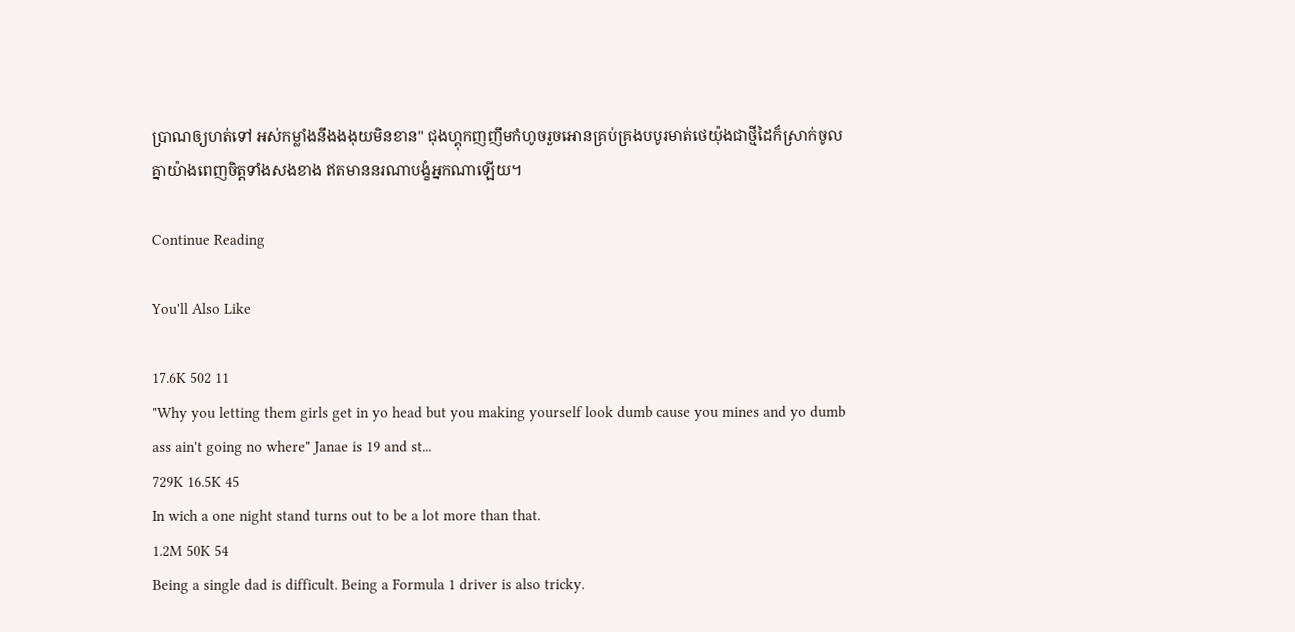ប្រាណឲ្យហត់ទៅ អស់កម្លាំងនឹងងងុយមិនខាន" ជុងហ្គុកញញឹមកំហូចរួចអោនគ្រប់គ្រងបបូរមាត់ថេយ៉ុងជាថ្មីដៃក៏ស្រាក់ចូលគ្នាយ៉ាងពេញចិត្តទាំងសងខាង ឥតមាននរណាបង្ខំអ្នកណាឡើយ។

Continue Reading

You'll Also Like

17.6K 502 11
"Why you letting them girls get in yo head but you making yourself look dumb cause you mines and yo dumb ass ain't going no where" Janae is 19 and st...
729K 16.5K 45
In wich a one night stand turns out to be a lot more than that.
1.2M 50K 54
Being a single dad is difficult. Being a Formula 1 driver is also tricky.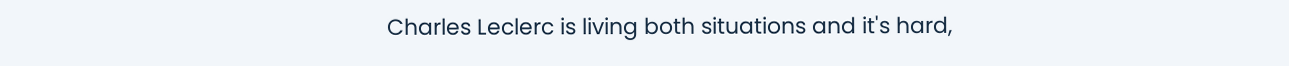Charles Leclerc is living both situations and it's hard,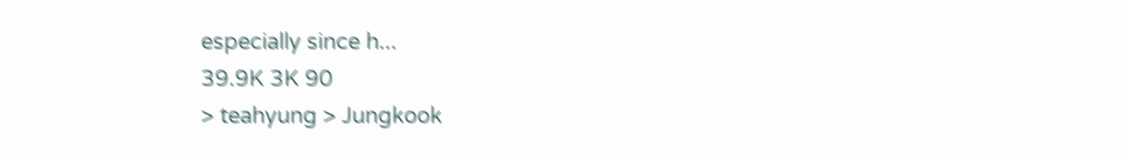especially since h...
39.9K 3K 90
> teahyung > Jungkook